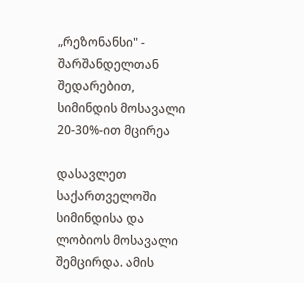„რეზონანსი" - შარშანდელთან შედარებით, სიმინდის მოსავალი 20-30%-ით მცირეა

დასავლეთ საქართველოში სიმინდისა და ლობიოს მოსავალი შემცირდა. ამის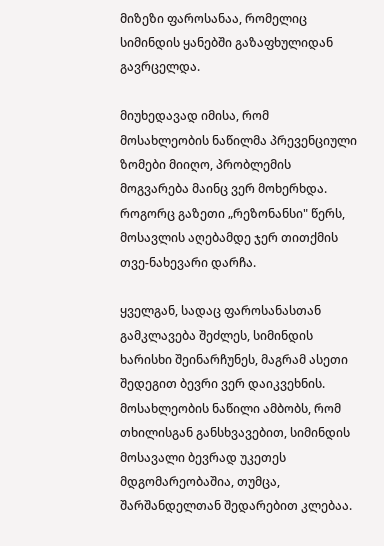მიზეზი ფაროსანაა, რომელიც სიმინდის ყანებში გაზაფხულიდან გავრცელდა.

მიუხედავად იმისა, რომ მოსახლეობის ნაწილმა პრევენციული ზომები მიიღო, პრობლემის მოგვარება მაინც ვერ მოხერხდა. როგორც გაზეთი „რეზონანსი" წერს,  მოსავლის აღებამდე ჯერ თითქმის თვე-ნახევარი დარჩა.

ყველგან, სადაც ფაროსანასთან გამკლავება შეძლეს, სიმინდის ხარისხი შეინარჩუნეს, მაგრამ ასეთი შედეგით ბევრი ვერ დაიკვეხნის. მოსახლეობის ნაწილი ამბობს, რომ თხილისგან განსხვავებით, სიმინდის მოსავალი ბევრად უკეთეს მდგომარეობაშია, თუმცა, შარშანდელთან შედარებით კლებაა.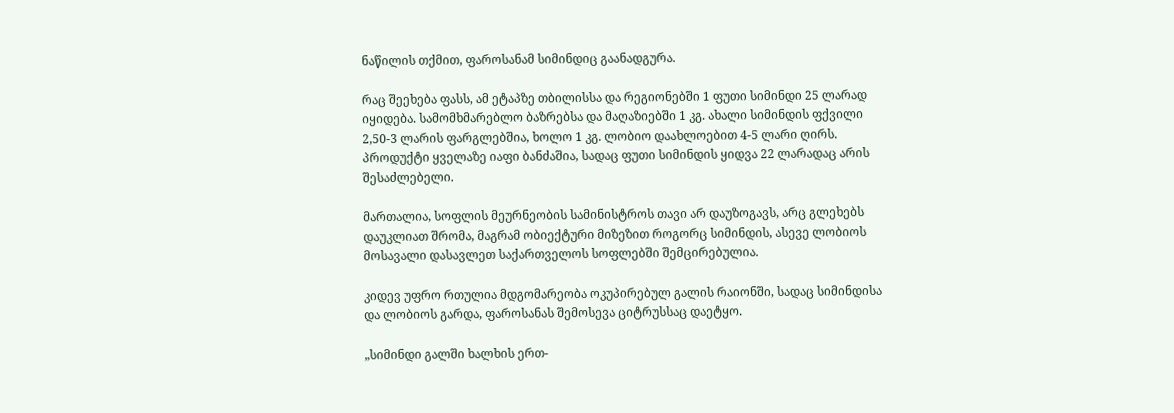ნაწილის თქმით, ფაროსანამ სიმინდიც გაანადგურა.

რაც შეეხება ფასს, ამ ეტაპზე თბილისსა და რეგიონებში 1 ფუთი სიმინდი 25 ლარად იყიდება. სამომხმარებლო ბაზრებსა და მაღაზიებში 1 კგ. ახალი სიმინდის ფქვილი 2,50-3 ლარის ფარგლებშია, ხოლო 1 კგ. ლობიო დაახლოებით 4-5 ლარი ღირს. პროდუქტი ყველაზე იაფი ბანძაშია, სადაც ფუთი სიმინდის ყიდვა 22 ლარადაც არის შესაძლებელი.

მართალია, სოფლის მეურნეობის სამინისტროს თავი არ დაუზოგავს, არც გლეხებს დაუკლიათ შრომა, მაგრამ ობიექტური მიზეზით როგორც სიმინდის, ასევე ლობიოს მოსავალი დასავლეთ საქართველოს სოფლებში შემცირებულია.

კიდევ უფრო რთულია მდგომარეობა ოკუპირებულ გალის რაიონში, სადაც სიმინდისა და ლობიოს გარდა, ფაროსანას შემოსევა ციტრუსსაც დაეტყო.

„სიმინდი გალში ხალხის ერთ-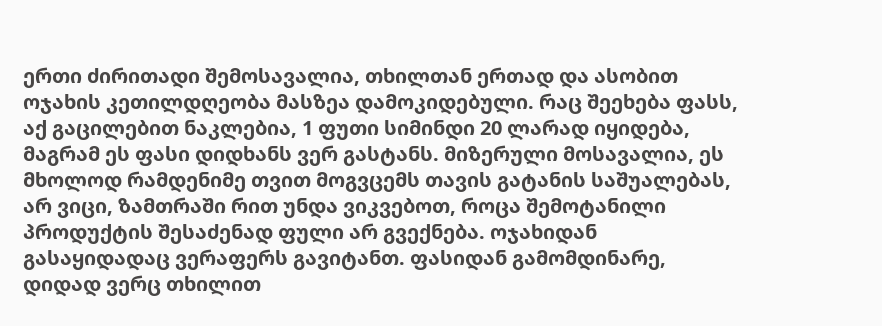ერთი ძირითადი შემოსავალია, თხილთან ერთად და ასობით ოჯახის კეთილდღეობა მასზეა დამოკიდებული. რაც შეეხება ფასს, აქ გაცილებით ნაკლებია, 1 ფუთი სიმინდი 20 ლარად იყიდება, მაგრამ ეს ფასი დიდხანს ვერ გასტანს. მიზერული მოსავალია, ეს მხოლოდ რამდენიმე თვით მოგვცემს თავის გატანის საშუალებას, არ ვიცი, ზამთრაში რით უნდა ვიკვებოთ, როცა შემოტანილი პროდუქტის შესაძენად ფული არ გვექნება. ოჯახიდან გასაყიდადაც ვერაფერს გავიტანთ. ფასიდან გამომდინარე, დიდად ვერც თხილით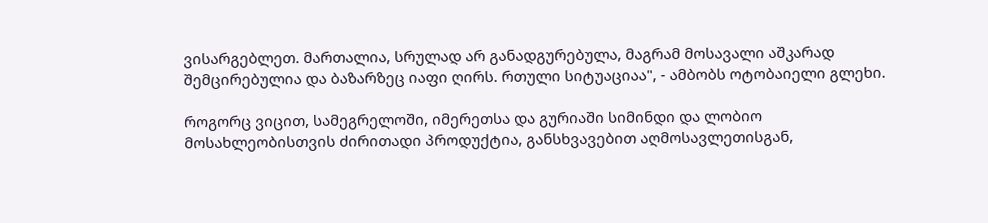ვისარგებლეთ. მართალია, სრულად არ განადგურებულა, მაგრამ მოსავალი აშკარად შემცირებულია და ბაზარზეც იაფი ღირს. რთული სიტუაციაა", - ამბობს ოტობაიელი გლეხი.

როგორც ვიცით, სამეგრელოში, იმერეთსა და გურიაში სიმინდი და ლობიო მოსახლეობისთვის ძირითადი პროდუქტია, განსხვავებით აღმოსავლეთისგან,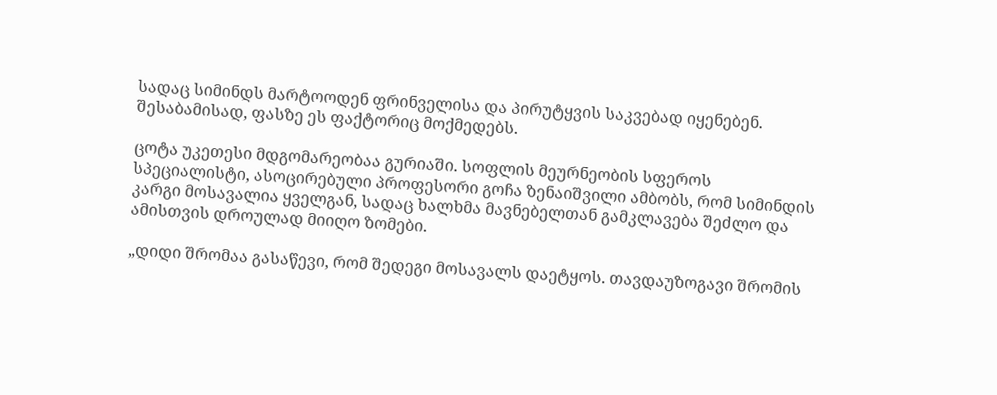სადაც სიმინდს მარტოოდენ ფრინველისა და პირუტყვის საკვებად იყენებენ. შესაბამისად, ფასზე ეს ფაქტორიც მოქმედებს.

ცოტა უკეთესი მდგომარეობაა გურიაში. სოფლის მეურნეობის სფეროს სპეციალისტი, ასოცირებული პროფესორი გოჩა ზენაიშვილი ამბობს, რომ სიმინდის კარგი მოსავალია ყველგან, სადაც ხალხმა მავნებელთან გამკლავება შეძლო და ამისთვის დროულად მიიღო ზომები.

„დიდი შრომაა გასაწევი, რომ შედეგი მოსავალს დაეტყოს. თავდაუზოგავი შრომის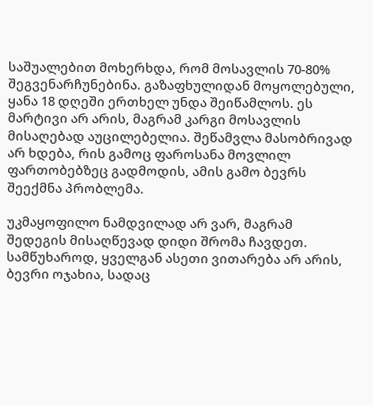საშუალებით მოხერხდა, რომ მოსავლის 70-80% შეგვენარჩუნებინა. გაზაფხულიდან მოყოლებული, ყანა 18 დღეში ერთხელ უნდა შეიწამლოს. ეს მარტივი არ არის, მაგრამ კარგი მოსავლის მისაღებად აუცილებელია. შეწამვლა მასობრივად არ ხდება, რის გამოც ფაროსანა მოვლილ ფართობებზეც გადმოდის, ამის გამო ბევრს შეექმნა პრობლემა.

უკმაყოფილო ნამდვილად არ ვარ, მაგრამ შედეგის მისაღწევად დიდი შრომა ჩავდეთ. სამწუხაროდ, ყველგან ასეთი ვითარება არ არის, ბევრი ოჯახია, სადაც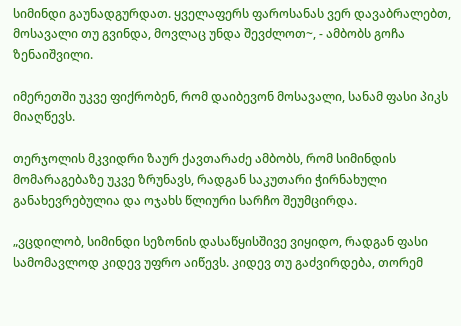სიმინდი გაუნადგურდათ. ყველაფერს ფაროსანას ვერ დავაბრალებთ, მოსავალი თუ გვინდა, მოვლაც უნდა შევძლოთ~, - ამბობს გოჩა ზენაიშვილი.

იმერეთში უკვე ფიქრობენ, რომ დაიბევონ მოსავალი, სანამ ფასი პიკს მიაღწევს.

თერჯოლის მკვიდრი ზაურ ქავთარაძე ამბობს, რომ სიმინდის მომარაგებაზე უკვე ზრუნავს, რადგან საკუთარი ჭირნახული განახევრებულია და ოჯახს წლიური სარჩო შეუმცირდა.

„ვცდილობ, სიმინდი სეზონის დასაწყისშივე ვიყიდო, რადგან ფასი სამომავლოდ კიდევ უფრო აიწევს. კიდევ თუ გაძვირდება, თორემ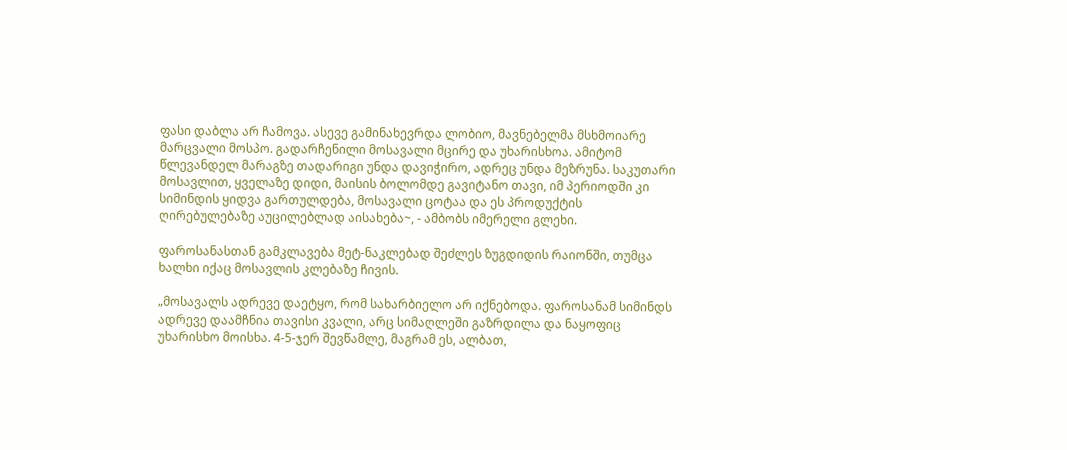ფასი დაბლა არ ჩამოვა. ასევე გამინახევრდა ლობიო, მავნებელმა მსხმოიარე მარცვალი მოსპო. გადარჩენილი მოსავალი მცირე და უხარისხოა. ამიტომ წლევანდელ მარაგზე თადარიგი უნდა დავიჭირო, ადრეც უნდა მეზრუნა. საკუთარი მოსავლით, ყველაზე დიდი, მაისის ბოლომდე გავიტანო თავი, იმ პერიოდში კი სიმინდის ყიდვა გართულდება, მოსავალი ცოტაა და ეს პროდუქტის ღირებულებაზე აუცილებლად აისახება~, - ამბობს იმერელი გლეხი.

ფაროსანასთან გამკლავება მეტ-ნაკლებად შეძლეს ზუგდიდის რაიონში, თუმცა ხალხი იქაც მოსავლის კლებაზე ჩივის.

„მოსავალს ადრევე დაეტყო, რომ სახარბიელო არ იქნებოდა. ფაროსანამ სიმინდს ადრევე დაამჩნია თავისი კვალი, არც სიმაღლეში გაზრდილა და ნაყოფიც უხარისხო მოისხა. 4-5-ჯერ შევწამლე, მაგრამ ეს, ალბათ,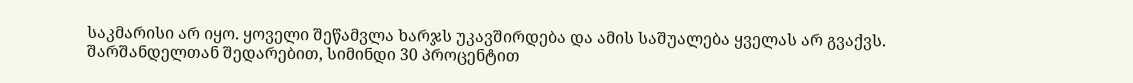საკმარისი არ იყო. ყოველი შეწამვლა ხარჯს უკავშირდება და ამის საშუალება ყველას არ გვაქვს. შარშანდელთან შედარებით, სიმინდი 30 პროცენტით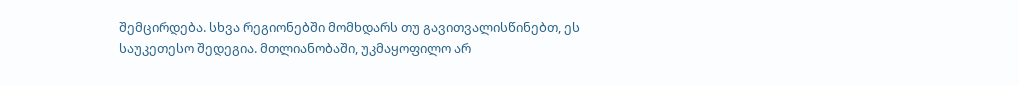შემცირდება. სხვა რეგიონებში მომხდარს თუ გავითვალისწინებთ, ეს საუკეთესო შედეგია. მთლიანობაში, უკმაყოფილო არ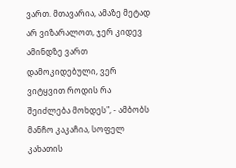ვართ. მთავარია, ამაზე მეტად არ ვიზარალოთ, ჯერ კიდევ ამინდზე ვართ დამოკიდებული, ვერ ვიტყვით როდის რა შეიძლება მოხდეს", - ამბობს მანჩო კაკაჩია, სოფელ კახათის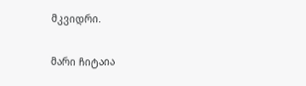მკვიდრი.

მარი ჩიტაია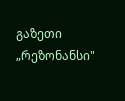გაზეთი „რეზონანსი"